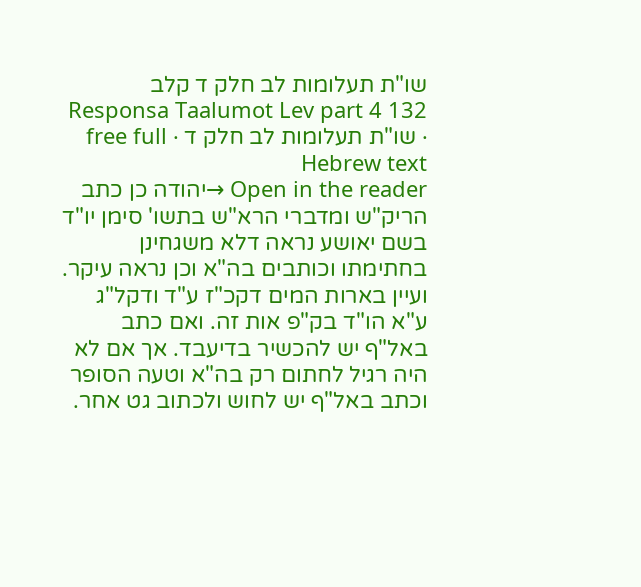שו"ת תעלומות לב חלק ד קלב
Responsa Taalumot Lev part 4 132 · שו"ת תעלומות לב חלק ד · free full Hebrew text
Open in the reader →יהודה כן כתב הריק"ש ומדברי הרא"ש בתשו' סימן יו"ד בשם יאושע נראה דלא משגחינן בחתימתו וכותבים בה"א וכן נראה עיקר. ועיין בארות המים דקכ"ז ע"ד ודקל"ג ע"א הו"ד בק"פ אות זה. ואם כתב באל"ף יש להכשיר בדיעבד. אך אם לא היה רגיל לחתום רק בה"א וטעה הסופר וכתב באל"ף יש לחוש ולכתוב גט אחר.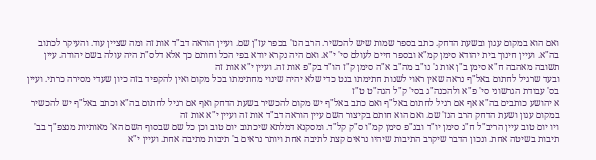ואם הוא במקום עגון ובשעת הדחק. כתב בספר שמות שיש להכשיר. הרב הנז' בכפר עז"ן שם. ועיין הוראה דב"ד אות זה ומה שציין עוד. והעיקר לכתוב בה"א. ועיין חינוך בית יהודא סימן קמ"א ובספר חיים לעולם סי' י"א. ואם היה נקרא יודא בפי הכל וחותם כך אלא דלס"ת היה עולה בשם יהודה. עיין תשובה מאהבה ח"א סימן ב"ן אות ג' נו"ב מה"ב א"ה סימן ק"ז הו"ד בק"פ אות זה. ועיין י"א אות זה
ובעד שרגיל לחתום באל"ף נראה שאין ראוי לשנות חתימתו בגט כדי שלא יהיה שינוי מחתימתו בכל מקום ואין להקפיד בזה כיון שעדי מסירה כרתי. ועיין בס' עבודת הגרשוני סי' פ"א ולהכנה"ג בסי' ק"ל הגה"ט ט"ז
א יהושע כותבים בה"א אף אם רגיל לחתום באל"ף ואם כתב באל"ף יש מקום להכשיר בשעת הדחק ואף אם רגיל לחתום בה"א וכתב באל"ף יש להכשיר במקום עגון ושעת הדחק הרב הנז' שם. ואם הוא חותם בקיצור השם עיין הוראה דב"ד אות זה ועיין י"א אות זה
ויו יום טוב עיין הריב"ל ח"ג סימן יו"ד ובג"פ סימן קמ"ו ס"ק קל"ד. ומסקנא דמלתא שיכתוב יום טוב וכן כל שם שבסוף השם הא' מאותיות מנצפ"ך בב' תיבות בשיטה אחת. ונכון הדבר שיקרב התיבות שיהיו נראים קצת לתיבה אחת ויותר נראים ב' תיבות מתיבה אחת. ועיין י"א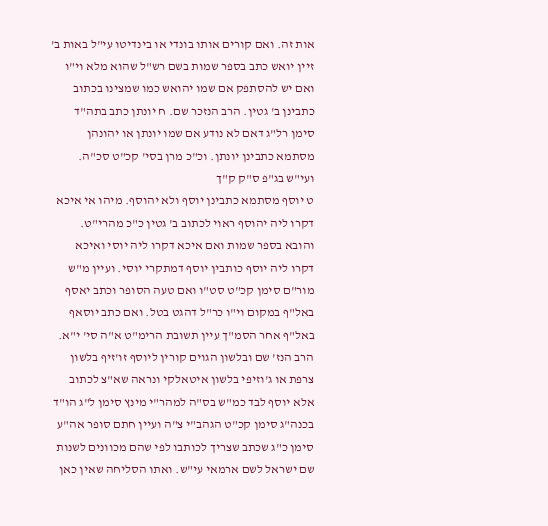אות זה. ואם קורים אותו בונדי או בינדיטו עי"ל באות ב'
זיין יואש כתב בספר שמות בשם רש"ל שהוא מלא וי"ו ואם יש להסתפק אם שמו יהואש כמו שמצינו בכתוב כתבינן ב' גטין. הרב הנזכר שם. ח יונתן כתב בתה"ד סימן רל"ג דאם לא נודע אם שמו יונתן או יהונהן מסתמא כתבינן יונתן. וכ"כ מרן בסי' קכ"ט סכ"ה. ועי"ש בג"פ ס"ק ק"ך
ט יוסף מסתמא כתבינן יוסף ולא יהוסף. מיהו אי איכא דקרו ליה יהוסף ראוי לכתוב ב' גטין כ"כ מהרי"ט. והובא בספר שמות ואם איכא דקרו ליה יוסי ואיכא דקרו ליה יוסף כותבין יוסף דמתקרי יוסי. ועיין מ"ש מור"ם סימן קכ"ט סט"ו ואם טעה הסופר וכתב יאסף באל"ף במקום וי"ו כר"ל דהגט בטל. ואם כתב יוסאף באל"ף אחר הסמ"ך עיין תשובת הרימ"ט א"ה סי' י"א. הרב הנז' שם ובלשון הגוים קורין ליוסף זו'זיף בלשון צרפת או ג'וזיפי בלשון איטאלקי ונראה שא"צ לכתוב אלא יוסף לבד כמ"ש בס"ה למהר"י מינץ סימן ל"ג הו"ד בכנה"ג סימן קכ"ט הגהב"י צ"ה ועיין חתם סופר אה"ע סימן כ"ג שכתב שצריך לכותבו לפי שהם מכוונים לשנות שם ישראל לשם ארמאי עי"ש. ואתו הסליחה שאין כאן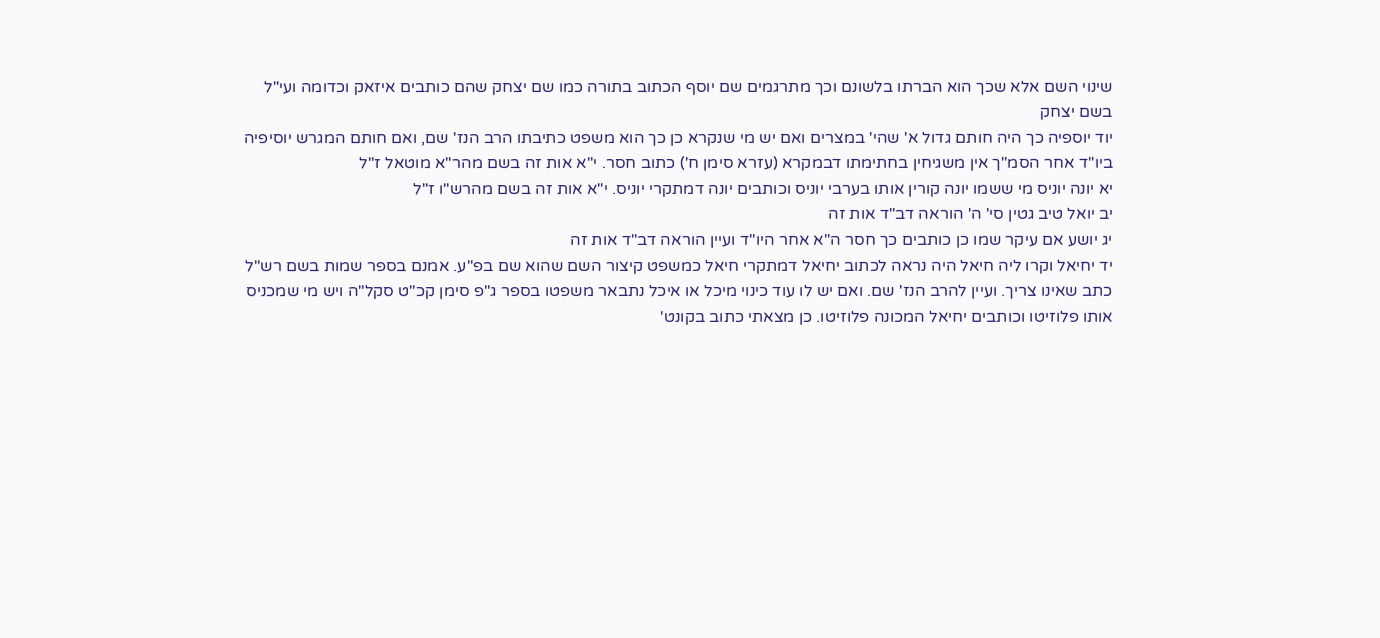שינוי השם אלא שכך הוא הברתו בלשונם וכך מתרגמים שם יוסף הכתוב בתורה כמו שם יצחק שהם כותבים איזאק וכדומה ועי"ל בשם יצחק
יוד יוספיה כך היה חותם גדול א' שהי' במצרים ואם יש מי שנקרא כן כך הוא משפט כתיבתו הרב הנז' שם, ואם חותם המגרש יוסיפיה ביו"ד אחר הסמ"ך אין משגיחין בחתימתו דבמקרא (עזרא סימן ח') כתוב חסר. י"א אות זה בשם מהר"א מוטאל ז"ל
יא יונה יוניס מי ששמו יונה קורין אותו בערבי יוניס וכותבים יונה דמתקרי יוניס. י"א אות זה בשם מהרש"ו ז"ל
יב יואל טיב גטין סי' ה' הוראה דב"ד אות זה
יג יושע אם עיקר שמו כן כותבים כך חסר ה"א אחר היו"ד ועיין הוראה דב"ד אות זה
יד יחיאל וקרו ליה חיאל היה נראה לכתוב יחיאל דמתקרי חיאל כמשפט קיצור השם שהוא שם בפ"ע. אמנם בספר שמות בשם רש"ל כתב שאינו צריך. ועיין להרב הנז' שם. ואם יש לו עוד כינוי מיכל או איכל נתבאר משפטו בספר ג"פ סימן קכ"ט סקל"ה ויש מי שמכניס אותו פלוזיטו וכותבים יחיאל המכונה פלוזיטו. כן מצאתי כתוב בקונט'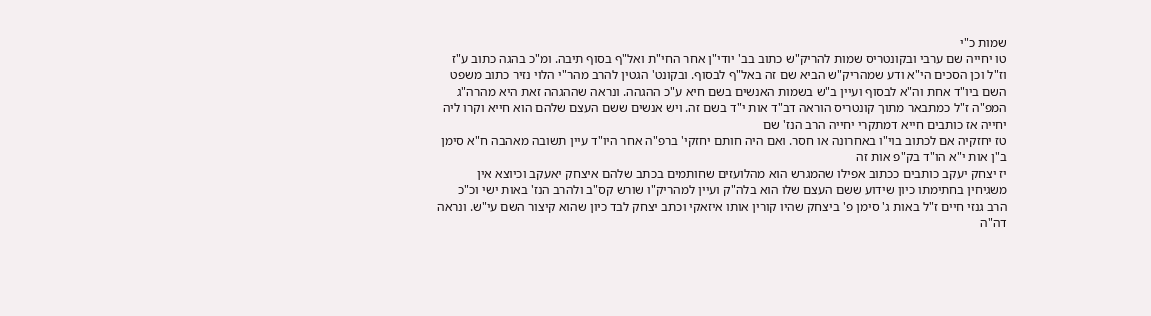שמות כ"י
טו יחייה שם ערבי ובקונטריס שמות להריק"ש כתוב בב' יודי"ן אחר החי"ת ואל"ף בסוף תיבה. ומ"כ בהגה כתוב ע"ז וז"ל וכן הסכים הי"א ודע שמהריק"ש הביא שם זה באל"ף לבסוף. ובקונט' הגטין להרב מהר"י הלוי נזיר כתוב משפט השם ביו"ד אחת וה"א לבסוף ועיין ב"ש בשמות האנשים בשם חיא ע"כ ההגהה. ונראה שההגהה זאת היא מהרה"ג המפ"ה ז"ל כמתבאר מתוך קונטריס הוראה דב"ד אות י"ד בשם זה. ויש אנשים ששם העצם שלהם הוא חייא וקרו ליה יחייה אז כותבים חייא דמתקרי יחייה הרב הנז' שם
טז יחזקיה אם לכתוב בוי"ו באחרונה או חסר. ואם היה חותם יחזקי' ברפ"ה אחר היו"ד עיין תשובה מאהבה ח"א סימן ב"ן אות י"א הו"ד בק"פ אות זה
יז יצחק יעקב כותבים ככתוב אפילו שהמגרש הוא מהלועזים שחותמים בכתב שלהם איצחק יאעקב וכיוצא אין משגיחין בחתימתו כיון שידוע ששם העצם שלו הוא בלה"ק ועיין למהריק"ו שורש קס"ב ולהרב הנז' באות ישי וכ"כ הרב גנזי חיים ז"ל באות ג' סימן פ' ביצחק שהיו קורין אותו איזאקי וכתב יצחק לבד כיון שהוא קיצור השם עי"ש. ונראה דה"ה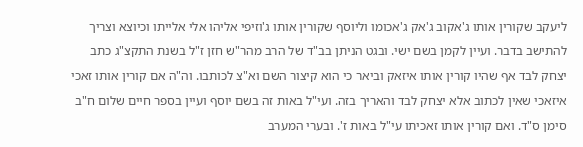ליעקב שקורין אותו ג'אקוב ג'אק ג'אכומו וליוסף שקורין אותו ג'וזיפי אליהו אלי אלייתו וכיוצא וצריך להתישב בדבר. ועיין לקמן בשם ישי. ובגט הניתן בב"ד של הרב מהר"ש חזן ז"ל בשנת התקצ"ג כתב יצחק לבד אף שהיו קורין אותו איזאק וביאר כי הוא קיצור השם וא"צ לכותבו. וה"ה אם קורין אותו זאכי איזאכי שאין לכתוב אלא יצחק לבד והאריך בזה. ועי"ל באות זה בשם יוסף ועיין בספר חיים שלום ח"ב סימן ס"ד. ואם קורין אותו זאכיתו עי"ל באות ז'. ובערי המערב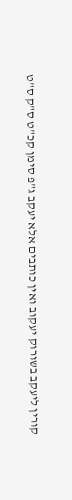קורין ליעקב בשורוק יעקוב ואין כותבים אלא יעקב ג"פ סימן קכ"ט ס"ק ס"ט